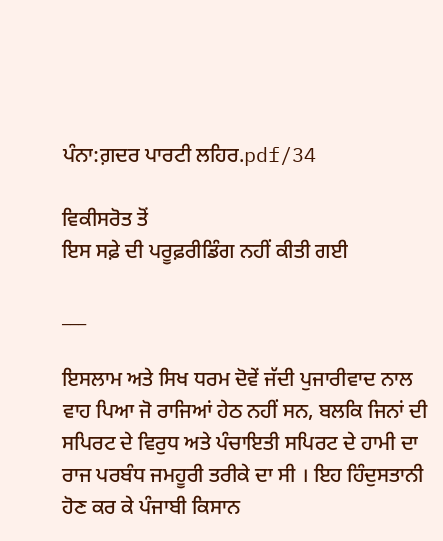ਪੰਨਾ:ਗ਼ਦਰ ਪਾਰਟੀ ਲਹਿਰ.pdf/34

ਵਿਕੀਸਰੋਤ ਤੋਂ
ਇਸ ਸਫ਼ੇ ਦੀ ਪਰੂਫ਼ਰੀਡਿੰਗ ਨਹੀਂ ਕੀਤੀ ਗਈ

___

ਇਸਲਾਮ ਅਤੇ ਸਿਖ ਧਰਮ ਦੋਵੇਂ ਜੱਦੀ ਪੁਜਾਰੀਵਾਦ ਨਾਲ ਵਾਹ ਪਿਆ ਜੋ ਰਾਜਿਆਂ ਹੇਠ ਨਹੀਂ ਸਨ, ਬਲਕਿ ਜਿਨਾਂ ਦੀ ਸਪਿਰਟ ਦੇ ਵਿਰੁਧ ਅਤੇ ਪੰਚਾਇਤੀ ਸਪਿਰਟ ਦੇ ਹਾਮੀ ਦਾ ਰਾਜ ਪਰਬੰਧ ਜਮਹੂਰੀ ਤਰੀਕੇ ਦਾ ਸੀ । ਇਹ ਹਿੰਦੁਸਤਾਨੀ ਹੋਣ ਕਰ ਕੇ ਪੰਜਾਬੀ ਕਿਸਾਨ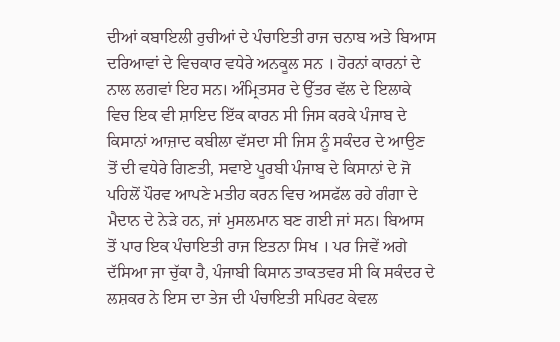ਦੀਆਂ ਕਬਾਇਲੀ ਰੁਚੀਆਂ ਦੇ ਪੰਚਾਇਤੀ ਰਾਜ ਚਨਾਬ ਅਤੇ ਬਿਆਸ ਦਰਿਆਵਾਂ ਦੇ ਵਿਚਕਾਰ ਵਧੇਰੇ ਅਨਕੂਲ ਸਨ । ਹੋਰਨਾਂ ਕਾਰਨਾਂ ਦੇ ਨਾਲ ਲਗਵਾਂ ਇਹ ਸਨ। ਅੰਮ੍ਰਿਤਸਰ ਦੇ ਉੱਤਰ ਵੱਲ ਦੇ ਇਲਾਕੇ ਵਿਚ ਇਕ ਵੀ ਸ਼ਾਇਦ ਇੱਕ ਕਾਰਨ ਸੀ ਜਿਸ ਕਰਕੇ ਪੰਜਾਬ ਦੇ ਕਿਸਾਨਾਂ ਆਜ਼ਾਦ ਕਬੀਲਾ ਵੱਸਦਾ ਸੀ ਜਿਸ ਨੂੰ ਸਕੰਦਰ ਦੇ ਆਉਣ ਤੋਂ ਦੀ ਵਧੇਰੇ ਗਿਣਤੀ, ਸਵਾਏ ਪੂਰਬੀ ਪੰਜਾਬ ਦੇ ਕਿਸਾਨਾਂ ਦੇ ਜੋ ਪਹਿਲੋਂ ਪੌਰਵ ਆਪਣੇ ਮਤੀਹ ਕਰਨ ਵਿਚ ਅਸਫੱਲ ਰਹੇ ਗੰਗਾ ਦੇ ਮੈਦਾਨ ਦੇ ਨੇੜੇ ਹਨ, ਜਾਂ ਮੁਸਲਮਾਨ ਬਣ ਗਈ ਜਾਂ ਸਨ। ਬਿਆਸ ਤੋਂ ਪਾਰ ਇਕ ਪੰਚਾਇਤੀ ਰਾਜ ਇਤਨਾ ਸਿਖ । ਪਰ ਜਿਵੇਂ ਅਗੇ ਦੱਸਿਆ ਜਾ ਚੁੱਕਾ ਹੈ, ਪੰਜਾਬੀ ਕਿਸਾਨ ਤਾਕਤਵਰ ਸੀ ਕਿ ਸਕੰਦਰ ਦੇ ਲਸ਼ਕਰ ਨੇ ਇਸ ਦਾ ਤੇਜ ਦੀ ਪੰਚਾਇਤੀ ਸਪਿਰਟ ਕੇਵਲ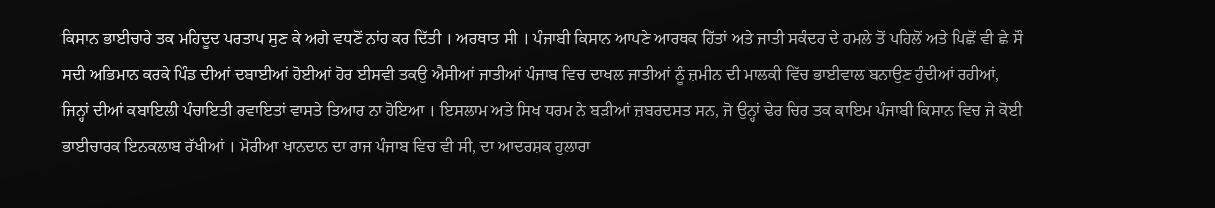ਕਿਸਾਨ ਭਾਈਚਾਰੇ ਤਕ ਮਹਿਦੂਦ ਪਰਤਾਪ ਸੁਣ ਕੇ ਅਗੇ ਵਧਣੋਂ ਨਾਂਹ ਕਰ ਦਿੱਤੀ । ਅਰਥਾਤ ਸੀ । ਪੰਜਾਬੀ ਕਿਸਾਨ ਆਪਣੇ ਆਰਥਕ ਹਿੱਤਾਂ ਅਤੇ ਜਾਤੀ ਸਕੰਦਰ ਦੇ ਹਮਲੇ ਤੋਂ ਪਹਿਲੋਂ ਅਤੇ ਪਿਛੋਂ ਵੀ ਛੇ ਸੌ ਸਦੀ ਅਭਿਮਾਨ ਕਰਕੇ ਪਿੰਡ ਦੀਆਂ ਦਬਾਈਆਂ ਹੋਈਆਂ ਹੋਰ ਈਸਵੀ ਤਕਉ ਐਸੀਆਂ ਜਾਤੀਆਂ ਪੰਜਾਬ ਵਿਚ ਦਾਖਲ ਜਾਤੀਆਂ ਨੂੰ ਜ਼ਮੀਨ ਦੀ ਮਾਲਕੀ ਵਿੱਚ ਭਾਈਵਾਲ ਬਨਾਉਣ ਹੁੰਦੀਆਂ ਰਹੀਆਂ, ਜਿਨ੍ਹਾਂ ਦੀਆਂ ਕਬਾਇਲੀ ਪੰਚਾਇਤੀ ਰਵਾਇਤਾਂ ਵਾਸਤੇ ਤਿਆਰ ਨਾ ਹੋਇਆ । ਇਸਲਾਮ ਅਤੇ ਸਿਖ ਧਰਮ ਨੇ ਬੜੀਆਂ ਜ਼ਬਰਦਸਤ ਸਨ, ਜੋ ਉਨ੍ਹਾਂ ਢੇਰ ਚਿਰ ਤਕ ਕਾਇਮ ਪੰਜਾਬੀ ਕਿਸਾਨ ਵਿਚ ਜੇ ਕੋਈ ਭਾਈਚਾਰਕ ਇਨਕਲਾਬ ਰੱਖੀਆਂ । ਮੋਰੀਆ ਖਾਨਦਾਨ ਦਾ ਰਾਜ ਪੰਜਾਬ ਵਿਚ ਵੀ ਸੀ, ਦਾ ਆਦਰਸ਼ਕ ਹੁਲਾਰਾ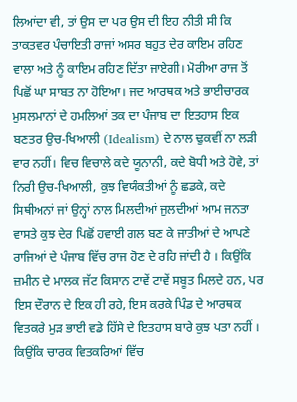ਲਿਆਂਦਾ ਵੀ, ਤਾਂ ਉਸ ਦਾ ਪਰ ਉਸ ਦੀ ਇਹ ਨੀਤੀ ਸੀ ਕਿ ਤਾਕਤਵਰ ਪੰਚਾਇਤੀ ਰਾਜਾਂ ਅਸਰ ਬਹੁਤ ਦੇਰ ਕਾਇਮ ਰਹਿਣ ਵਾਲਾ ਅਤੇ ਨੂੰ ਕਾਇਮ ਰਹਿਣ ਦਿੱਤਾ ਜਾਏਗੀ। ਮੋਰੀਆ ਰਾਜ ਤੋਂ ਪਿਛੋਂ ਘਾ ਸਾਬਤ ਨਾ ਹੋਇਆ। ਜਦ ਆਰਥਕ ਅਤੇ ਭਾਈਚਾਰਕ ਮੁਸਲਮਾਨਾਂ ਦੇ ਹਮਲਿਆਂ ਤਕ ਦਾ ਪੰਜਾਬ ਦਾ ਇਤਹਾਸ ਇਕ ਬਣਤਰ ਉਚ-ਖਿਆਲੀ (Idealism) ਦੇ ਨਾਲ ਢੁਕਵੀਂ ਨਾ ਲੜੀ ਵਾਰ ਨਹੀਂ। ਵਿਚ ਵਿਚਾਲੇ ਕਦੇ ਯੂਨਾਨੀ, ਕਦੇ ਬੋਧੀ ਅਤੇ ਹੋਵੇ, ਤਾਂ ਨਿਰੀ ਉਚ-ਖਿਆਲੀ, ਕੁਝ ਵਿਯੰਕਤੀਆਂ ਨੂੰ ਛਡਕੇ, ਕਦੇ ਸਿਥੀਅਨਾਂ ਜਾਂ ਉਨ੍ਹਾਂ ਨਾਲ ਮਿਲਦੀਆਂ ਜੁਲਦੀਆਂ ਆਮ ਜਨਤਾ ਵਾਸਤੇ ਕੁਝ ਦੇਰ ਪਿਛੋਂ ਹਵਾਈ ਗਲ ਬਣ ਕੇ ਜਾਤੀਆਂ ਦੇ ਆਪਣੇ ਰਾਜਿਆਂ ਦੇ ਪੰਜਾਬ ਵਿੱਚ ਰਾਜ ਹੋਣ ਦੇ ਰਹਿ ਜਾਂਦੀ ਹੈ । ਕਿਉਂਕਿ ਜ਼ਮੀਨ ਦੇ ਮਾਲਕ ਜੱਟ ਕਿਸਾਨ ਟਾਵੇਂ ਟਾਵੇਂ ਸਬੂਤ ਮਿਲਦੇ ਹਨ, ਪਰ ਇਸ ਦੌਰਾਨ ਦੇ ਇਕ ਹੀ ਰਹੇ, ਇਸ ਕਰਕੇ ਪਿੰਡ ਦੇ ਆਰਥਕ ਵਿਤਕਰੇ ਮੁੜ ਭਾਈ ਵਡੇ ਹਿੱਸੇ ਦੇ ਇਤਹਾਸ ਬਾਰੇ ਕੁਝ ਪਤਾ ਨਹੀਂ । ਕਿਉਂਕਿ ਚਾਰਕ ਵਿਤਕਰਿਆਂ ਵਿੱਚ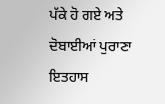ਪੱਕੇ ਹੋ ਗਏ ਅਤੇ ਦੋਬਾਈਆਂ ਪੁਰਾਣਾ ਇਤਹਾਸ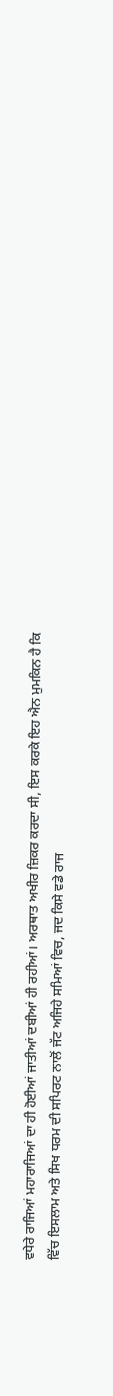ਵਧੇਰੇ ਰਾਜਿਆਂ ਮਹਾਰਾਜਿਆਂ ਦਾ ਹੀ ਹੋਈਆਂ ਜਾਤੀਆਂ ਦਬੀਆਂ ਹੀ ਰਹੀਆਂ। ਅਰਥਾਤ ਅਖੀਰ ਜ਼ਿਕਰ ਕਰਦਾ ਸੀ, ਇਸ ਕਰਕੇ ਇਹ ਐਨ ਮੁਮਕਿਨ ਹੈ ਕਿ ਵਿੱਚ ਇਸਲਾਮ ਅਤੇ ਸਿਖ ਧਰਮ ਦੀ ਸਪਿਰਟ ਨਾਲੋਂ ਜੱਟ ਅਜਿਹੇ ਸਮਿਆਂ ਵਿਚ, ਜਦ ਕਿਸੇ ਵਡੇ ਰਾਜ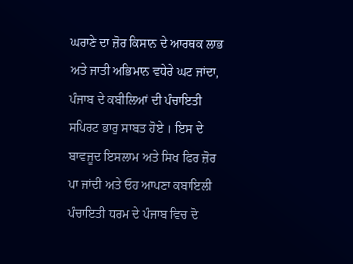ਘਰਾਣੇ ਦਾ ਜ਼ੋਰ ਕਿਸਾਨ ਦੇ ਆਰਥਕ ਲਾਭ ਅਤੇ ਜਾਤੀ ਅਭਿਮਾਨ ਵਧੇਰੇ ਘਟ ਜਾਂਦਾ, ਪੰਜਾਬ ਦੇ ਕਬੀਲਿਆਂ ਦੀ ਪੰਚਾਇਤੀ ਸਪਿਰਟ ਭਾਰੁ ਸਾਬਤ ਹੋਏ । ਇਸ ਦੇ ਬਾਵਜੂਦ ਇਸਲਾਮ ਅਤੇ ਸਿਖ ਫਿਰ ਜ਼ੋਰ ਪਾ ਜਾਂਦੀ ਅਤੇ ਓਹ ਆਪਣਾ ਕਬਾਇਲੀ ਪੰਚਾਇਤੀ ਧਰਮ ਦੇ ਪੰਜਾਬ ਵਿਚ ਦੋ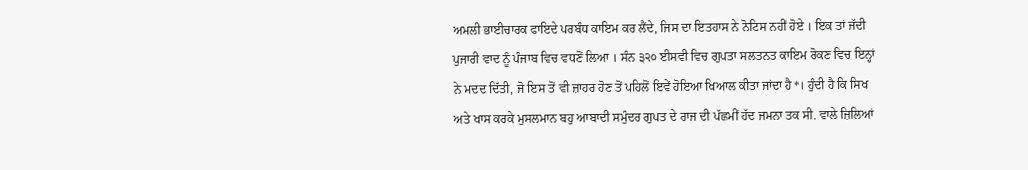ਅਮਲੀ ਭਾਈਚਾਰਕ ਫਾਇਦੇ ਪਰਬੰਧ ਕਾਇਮ ਕਰ ਲੈਂਦੇ, ਜਿਸ ਦਾ ਇਤਹਾਸ ਨੇ ਨੋਟਿਸ ਨਹੀਂ ਹੋਏ । ਇਕ ਤਾਂ ਜੱਦੀ ਪੁਜਾਰੀ ਵਾਦ ਨੂੰ ਪੰਜਾਬ ਵਿਚ ਵਧਣੋਂ ਲਿਆ । ਸੰਨ ੩੨੦ ਈਸਵੀ ਵਿਚ ਗੁਪਤਾ ਸਲਤਨਤ ਕਾਇਮ ਰੋਕਣ ਵਿਚ ਇਨ੍ਹਾਂ ਨੇ ਮਦਦ ਦਿੱਤੀ, ਜੋ ਇਸ ਤੋਂ ਵੀ ਜ਼ਾਹਰ ਹੋਣ ਤੋਂ ਪਹਿਲੋਂ ਇਵੇਂ ਹੋਇਆ ਖਿਆਲ ਕੀਤਾ ਜਾਂਦਾ ਹੈ*। ਹੁੰਦੀ ਹੈ ਕਿ ਸਿਖ ਅਤੇ ਖਾਸ ਕਰਕੇ ਮੁਸਲਮਾਨ ਬਹੁ ਆਬਾਦੀ ਸਮੁੰਦਰ ਗੁਪਤ ਦੇ ਰਾਜ ਦੀ ਪੱਛਮੀਂ ਹੱਦ ਜਮਨਾ ਤਕ ਸੀ. ਵਾਲੇ ਜ਼ਿਲਿਆਂ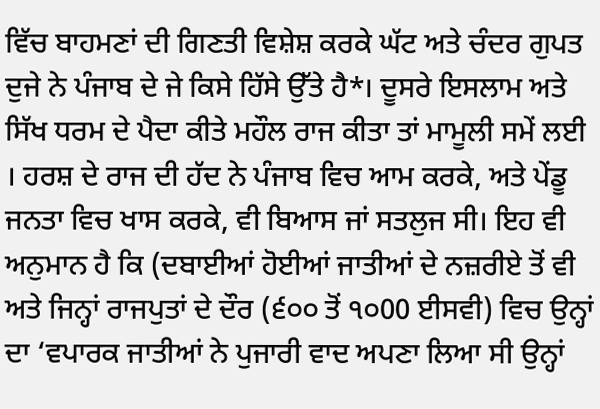ਵਿੱਚ ਬਾਹਮਣਾਂ ਦੀ ਗਿਣਤੀ ਵਿਸ਼ੇਸ਼ ਕਰਕੇ ਘੱਟ ਅਤੇ ਚੰਦਰ ਗੁਪਤ ਦੁਜੇ ਨੇ ਪੰਜਾਬ ਦੇ ਜੇ ਕਿਸੇ ਹਿੱਸੇ ਉੱਤੇ ਹੈ*। ਦੂਸਰੇ ਇਸਲਾਮ ਅਤੇ ਸਿੱਖ ਧਰਮ ਦੇ ਪੈਦਾ ਕੀਤੇ ਮਹੌਲ ਰਾਜ ਕੀਤਾ ਤਾਂ ਮਾਮੂਲੀ ਸਮੇਂ ਲਈ । ਹਰਸ਼ ਦੇ ਰਾਜ ਦੀ ਹੱਦ ਨੇ ਪੰਜਾਬ ਵਿਚ ਆਮ ਕਰਕੇ, ਅਤੇ ਪੇਂਡੂ ਜਨਤਾ ਵਿਚ ਖਾਸ ਕਰਕੇ, ਵੀ ਬਿਆਸ ਜਾਂ ਸਤਲੁਜ ਸੀ। ਇਹ ਵੀ ਅਨੁਮਾਨ ਹੈ ਕਿ (ਦਬਾਈਆਂ ਹੋਈਆਂ ਜਾਤੀਆਂ ਦੇ ਨਜ਼ਰੀਏ ਤੋਂ ਵੀ ਅਤੇ ਜਿਨ੍ਹਾਂ ਰਾਜਪੁਤਾਂ ਦੇ ਦੌਰ (੬੦੦ ਤੋਂ ੧੦00 ਈਸਵੀ) ਵਿਚ ਉਨ੍ਹਾਂ ਦਾ ‘ਵਪਾਰਕ ਜਾਤੀਆਂ ਨੇ ਪੁਜਾਰੀ ਵਾਦ ਅਪਣਾ ਲਿਆ ਸੀ ਉਨ੍ਹਾਂ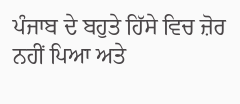ਪੰਜਾਬ ਦੇ ਬਹੁਤੇ ਹਿੱਸੇ ਵਿਚ ਜ਼ੋਰ ਨਹੀਂ ਪਿਆ ਅਤੇ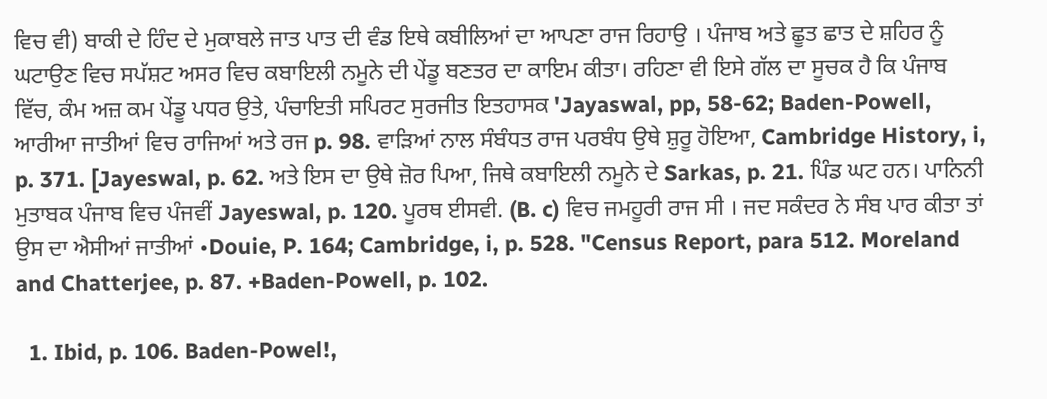ਵਿਚ ਵੀ) ਬਾਕੀ ਦੇ ਹਿੰਦ ਦੇ ਮੁਕਾਬਲੇ ਜਾਤ ਪਾਤ ਦੀ ਵੰਡ ਇਥੇ ਕਬੀਲਿਆਂ ਦਾ ਆਪਣਾ ਰਾਜ ਰਿਹਾਉ । ਪੰਜਾਬ ਅਤੇ ਛੂਤ ਛਾਤ ਦੇ ਸ਼ਹਿਰ ਨੂੰ ਘਟਾਉਣ ਵਿਚ ਸਪੱਸ਼ਟ ਅਸਰ ਵਿਚ ਕਬਾਇਲੀ ਨਮੂਨੇ ਦੀ ਪੇਂਡੂ ਬਣਤਰ ਦਾ ਕਾਇਮ ਕੀਤਾ। ਰਹਿਣਾ ਵੀ ਇਸੇ ਗੱਲ ਦਾ ਸੂਚਕ ਹੈ ਕਿ ਪੰਜਾਬ ਵਿੱਚ, ਕੰਮ ਅਜ਼ ਕਮ ਪੇਂਡੂ ਪਧਰ ਉਤੇ, ਪੰਚਾਇਤੀ ਸਪਿਰਟ ਸੁਰਜੀਤ ਇਤਹਾਸਕ 'Jayaswal, pp, 58-62; Baden-Powell, ਆਰੀਆ ਜਾਤੀਆਂ ਵਿਚ ਰਾਜਿਆਂ ਅਤੇ ਰਜ p. 98. ਵਾੜਿਆਂ ਨਾਲ ਸੰਬੰਧਤ ਰਾਜ ਪਰਬੰਧ ਉਥੇ ਸ਼ੁਰੂ ਹੋਇਆ, Cambridge History, i, p. 371. [Jayeswal, p. 62. ਅਤੇ ਇਸ ਦਾ ਉਥੇ ਜ਼ੋਰ ਪਿਆ, ਜਿਥੇ ਕਬਾਇਲੀ ਨਮੂਨੇ ਦੇ Sarkas, p. 21. ਪਿੰਡ ਘਟ ਹਨ। ਪਾਨਿਨੀ ਮੁਤਾਬਕ ਪੰਜਾਬ ਵਿਚ ਪੰਜਵੀਂ Jayeswal, p. 120. ਪੂਰਥ ਈਸਵੀ. (B. c) ਵਿਚ ਜਮਹੂਰੀ ਰਾਜ ਸੀ । ਜਦ ਸਕੰਦਰ ਨੇ ਸੰਬ ਪਾਰ ਕੀਤਾ ਤਾਂ ਉਸ ਦਾ ਐਸੀਆਂ ਜਾਤੀਆਂ •Douie, P. 164; Cambridge, i, p. 528. "Census Report, para 512. Moreland and Chatterjee, p. 87. +Baden-Powell, p. 102.

  1. Ibid, p. 106. Baden-Powel!,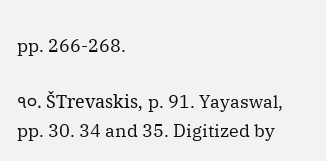pp. 266-268.

੧੦. ŠTrevaskis, p. 91. Yayaswal, pp. 30. 34 and 35. Digitized by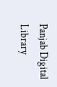Panjab Digital Library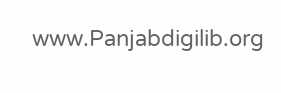www.Panjabdigilib.org